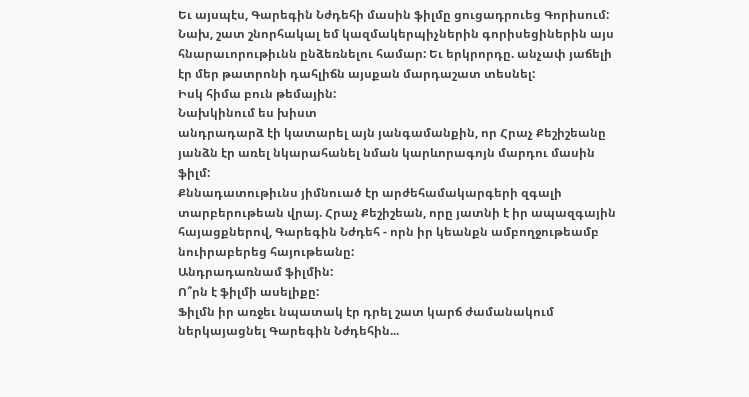Եւ այսպէս, Գարեգին Նժդեհի մասին ֆիլմը ցուցադրուեց Գորիսում:
Նախ, շատ շնորհակալ եմ կազմակերպիչներին գորիսեցիներին այս հնարաւորութիւնն ընձեռնելու համար: Եւ երկրորդը. անչափ յաճելի էր մեր թատրոնի դահլիճն այսքան մարդաշատ տեսնել:
Իսկ հիմա բուն թեմային:
Նախկինում ես խիստ
անդրադարձ էի կատարել այն յանգամանքին, որ Հրաչ Քեշիշեանը յանձն էր առել նկարահանել նման կարևորագոյն մարդու մասին ֆիլմ:
Քննադատութիւնս յիմնուած էր արժեհամակարգերի զգալի տարբերութեան վրայ. Հրաչ Քեշիշեան, որը յատնի է իր ապազգային հայացքներով, Գարեգին Նժդեհ - որն իր կեանքն ամբողջութեամբ նուիրաբերեց հայութեանը:
Անդրադառնամ ֆիլմին:
Ո՞րն է ֆիլմի ասելիքը:
Ֆիլմն իր առջեւ նպատակ էր դրել շատ կարճ ժամանակում ներկայացնել Գարեգին Նժդեհին...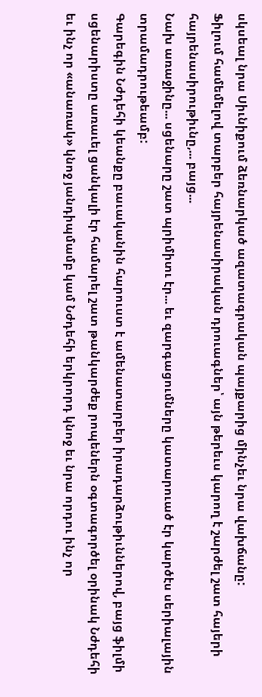սկսեալ նրա Սիւնիքում ձեռնարկած ազատագրական պայքարից մինչեւ նրա վախճանը:
Ֆիլում համեմելով տարբեր հայրենասիրական դրուագներ՝ այն թերեւս կարող է շարժել շատ հայերի հայրենասիրութիւնը,... բայց...
Նախ առաջինը... սցենարը շատ պրիմիտւ էր... եւ զարգացումները կատարուած էր կարծէս սերիալային տրամադրութեամբ:
Գարեգին Նժդեհի կեանքը բաւականին հարուստ է ամենատարբեր իրադարձութիւններով, բայց ֆիլմի սցենարիստը առաւել ցանկալի էր համարել շատ թանկարժեք րոպեներն օգտագործել օրինակ Նժդեհի եւ ինչ որ «անառակ» կնոջ յանդիպմամբ կամ Նժդեհի երկրորդ կնոջ եւ նրա որդու ինչ որ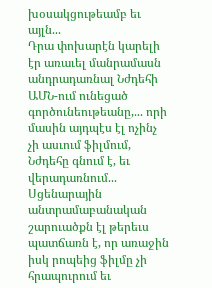խօսակցութեամբ եւ այլն...
Դրա փոխարէն կարելի էր առաւել մանրամասն անդրադառնալ Նժդեհի ԱՄՆ-ում ունեցած գործունեութեանը,... որի մասին այդպէս էլ ոչինչ չի ասւում ֆիլմում, Նժդեհը գնում է, եւ վերադառնում...
Սցենարային անտրամաբանական շարուածքն էլ թերեւս պատճառն է, որ առաջին իսկ րոպեից ֆիլմը չի հրապուրում եւ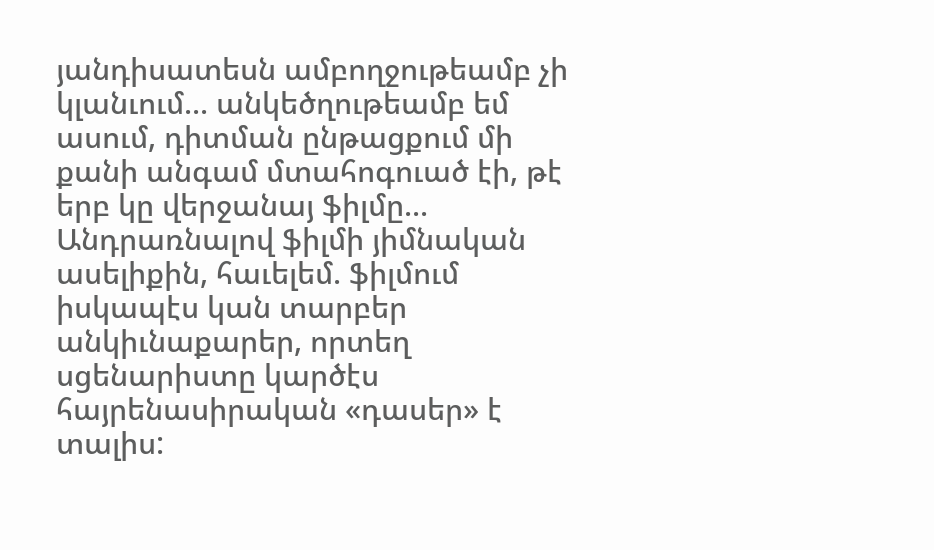յանդիսատեսն ամբողջութեամբ չի կլանւում... անկեծղութեամբ եմ ասում, դիտման ընթացքում մի քանի անգամ մտահոգուած էի, թէ երբ կը վերջանայ ֆիլմը...
Անդրառնալով ֆիլմի յիմնական ասելիքին, հաւելեմ. ֆիլմում իսկապէս կան տարբեր անկիւնաքարեր, որտեղ սցենարիստը կարծէս հայրենասիրական «դասեր» է տալիս: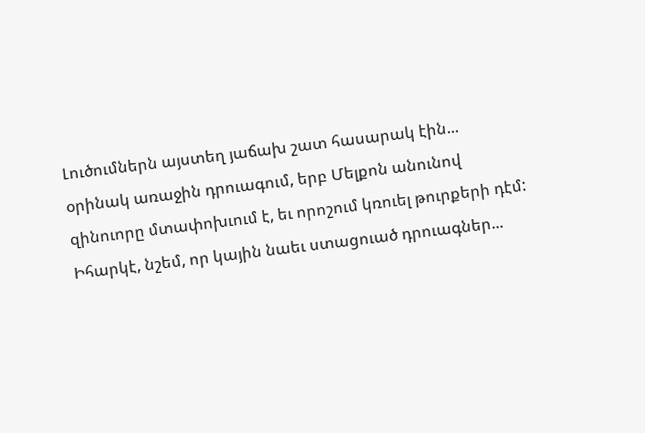Լուծումներն այստեղ յաճախ շատ հասարակ էին... օրինակ առաջին դրուագում, երբ Մելքոն անունով զինուորը մտափոխւում է, եւ որոշում կռուել թուրքերի դէմ:
Իհարկէ, նշեմ, որ կային նաեւ ստացուած դրուագներ...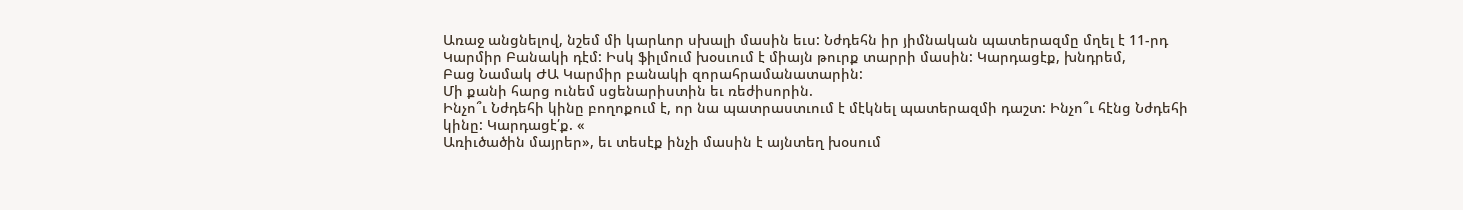Առաջ անցնելով, նշեմ մի կարևոր սխալի մասին եւս: Նժդեհն իր յիմնական պատերազմը մղել է 11-րդ Կարմիր Բանակի դէմ: Իսկ ֆիլմում խօսւում է միայն թուրք տարրի մասին: Կարդացէք, խնդրեմ,
Բաց Նամակ ԺԱ Կարմիր բանակի զորահրամանատարին:
Մի քանի հարց ունեմ սցենարիստին եւ ռեժիսորին.
Ինչո՞ւ Նժդեհի կինը բողոքում է, որ նա պատրաստւում է մէկնել պատերազմի դաշտ: Ինչո՞ւ հէնց Նժդեհի կինը: Կարդացէ՛ք. «
Առիւծածին մայրեր», եւ տեսէք ինչի մասին է այնտեղ խօսում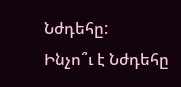Նժդեհը:
Ինչո՞ւ է Նժդեհը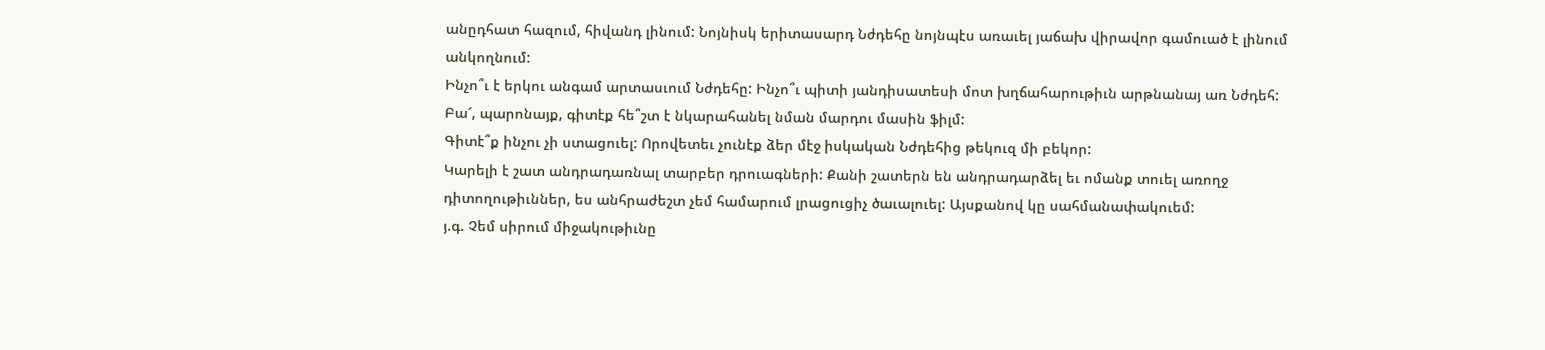անըդհատ հազում, հիվանդ լինում: Նոյնիսկ երիտասարդ Նժդեհը նոյնպէս առաւել յաճախ վիրավոր գամուած է լինում անկողնում:
Ինչո՞ւ է երկու անգամ արտասւում Նժդեհը: Ինչո՞ւ պիտի յանդիսատեսի մոտ խղճահարութիւն արթնանայ առ Նժդեհ:
Բա՜, պարոնայք, գիտէք հե՞շտ է նկարահանել նման մարդու մասին ֆիլմ:
Գիտէ՞ք ինչու չի ստացուել: Որովետեւ չունէք ձեր մէջ իսկական Նժդեհից թեկուզ մի բեկոր:
Կարելի է շատ անդրադառնալ տարբեր դրուագների: Քանի շատերն են անդրադարձել եւ ոմանք տուել առողջ դիտողութիւններ, ես անհրաժեշտ չեմ համարում լրացուցիչ ծաւալուել: Այսքանով կը սահմանափակուեմ:
յ.գ. Չեմ սիրում միջակութիւնը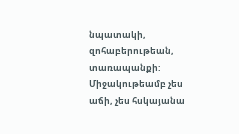նպատակի, զոհաբերութեան, տառապանքի: Միջակութեամբ չես աճի, չես հսկայանա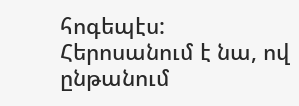հոգեպէս: Հերոսանում է նա, ով ընթանում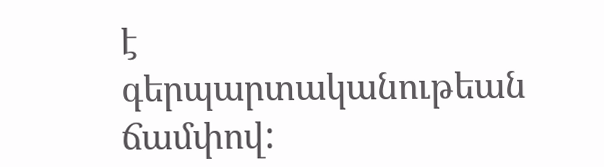է գերպարտականութեան ճամփով: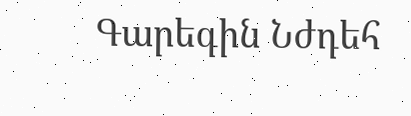Գարեգին Նժդեհ